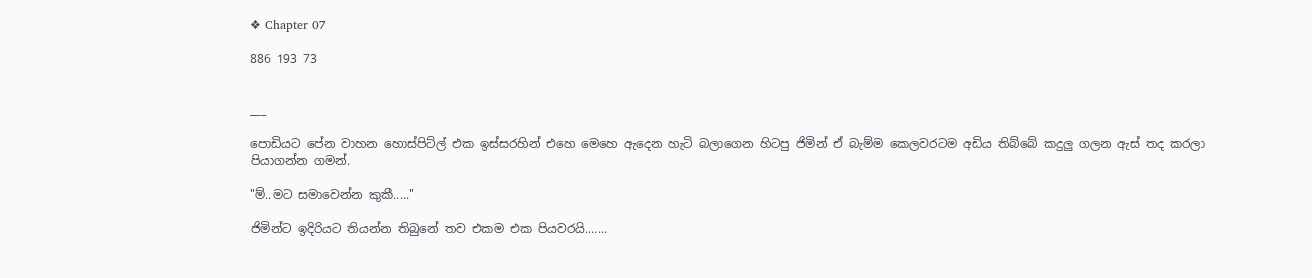❖ Chapter 07

886 193 73


___

පොඩියට පේන වාහන හොස්පිට්ල් එක ඉස්සරහින් එහෙ මෙහෙ ඇදෙන හැටි බලාගෙන හිටපු ජිමින් ඒ බැම්ම කෙලවරටම අඩිය තිබ්බේ කදුලු ගලන ඇස් තද කරලා පියාගන්න ගමන්.

"ම්..මට සමාවෙන්න කුකී....."

ජිමින්ට ඉදිරියට තියන්න තිබුනේ තව එකම එක පියවරයි.......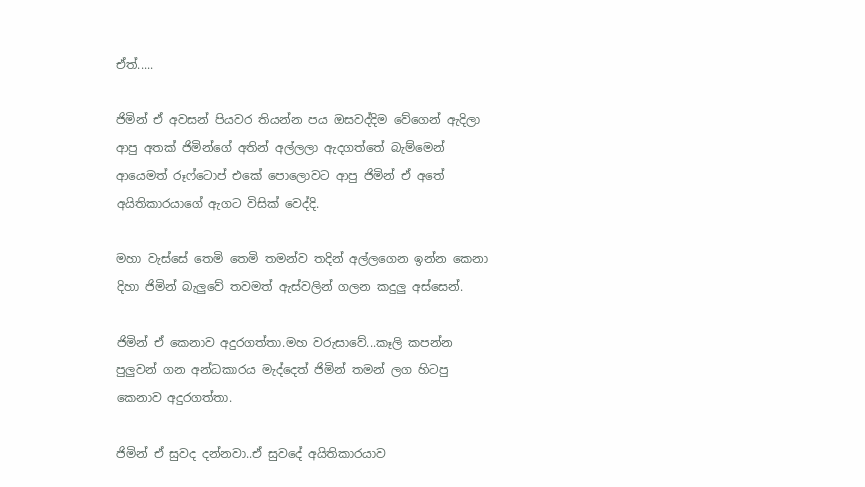ඒත්.....

ජිමින් ඒ අවසන් පියවර තියන්න පය ඔසවද්දිම වේගෙන් ඇදිලා ආපු අතක් ජිමින්ගේ අතින් අල්ලලා ඇදගත්තේ බැම්මෙන් ආයෙමත් රූෆ්ටොප් එකේ පොලොවට ආපු ජිමින් ඒ අතේ අයිතිකාරයාගේ ඇගට විසික් වෙද්දි.

මහා වැස්සේ තෙමි තෙමි තමන්ව තදින් අල්ලගෙන ඉන්න කෙනා දිහා ජිමින් බැලුවේ තවමත් ඇස්වලින් ගලන කදුලු අස්සෙන්.

ජිමින් ඒ කෙනාව අදුරගත්තා.මහ වරුසාවේ...කෑලි කපන්න පුලුවන් ගන අන්ධකාරය මැද්දෙත් ජිමින් තමන් ලග හිටපු කෙනාව අදුරගත්තා.

ජිමින් ඒ සුවද දන්නවා..ඒ සුවදේ අයිතිකාරයාව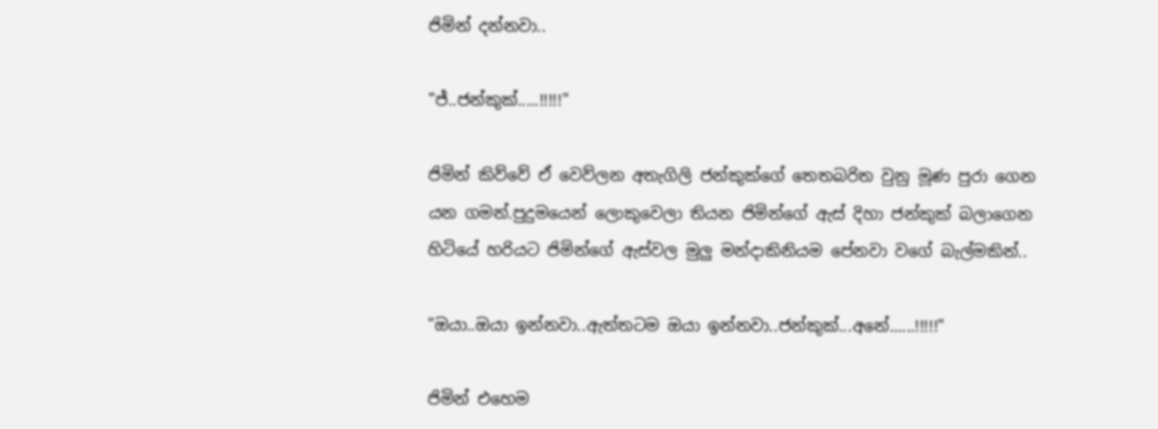ජිමින් දන්නවා..

"ජ්..ජන්කුක්.....!!!!!"

ජිමින් කිව්වේ ඒ වෙව්ලන අතැගිලි ජන්කුක්ගේ තෙතබරිත වුනු මූණ පුරා ගෙන යන ගමන්.පුදුමයෙන් ලොකුවෙලා තියන ජිමින්ගේ ඇස් දිහා ජන්කුක් බලාගෙන හිටියේ හරියට ජිමින්ගේ ඇස්වල මුලු මන්දාකිනියම පේනවා වගේ බැල්මකින්..

"ඔයා..ඔයා ඉන්නවා..ඇත්තටම ඔයා ඉන්නවා..ජන්කුක්...අනේ......!!!!!"

ජිමින් එහෙම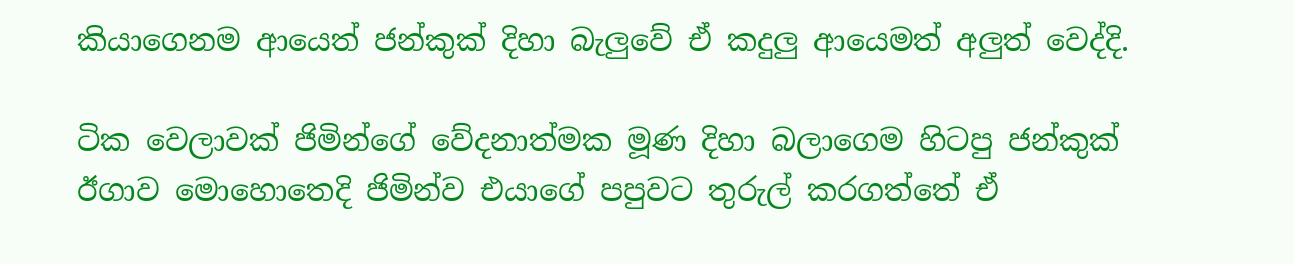කියාගෙනම ආයෙත් ජන්කුක් දිහා බැලුවේ ඒ කදුලු ආයෙමත් අලුත් වෙද්දි.

ටික වෙලාවක් ජිමින්ගේ වේදනාත්මක මූණ දිහා බලාගෙම හිටපු ජන්කුක් ඊගාව මොහොතෙදි ජිමින්ව එයාගේ පපුවට තුරුල් කරගත්තේ ඒ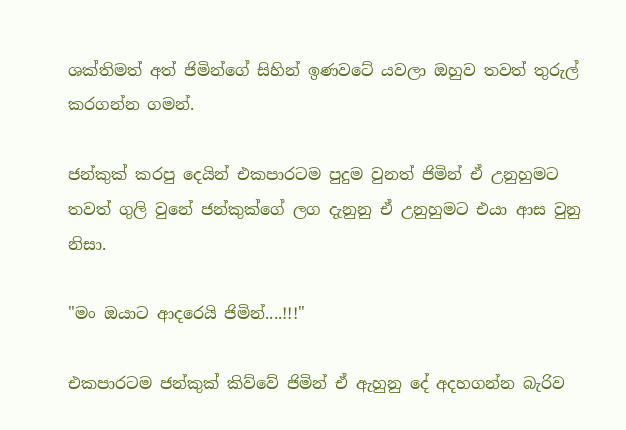ශක්තිමත් අත් ජිමින්ගේ සිහින් ඉණවටේ යවලා ඔහුව තවත් තුරුල් කරගන්න ගමන්.

ජන්කුක් කරපු දෙයින් එකපාරටම පුදුම වුනත් ජිමින් ඒ උනුහුමට තවත් ගුලි වුනේ ජන්කුක්ගේ ලග දැනුනු ඒ උනුහුමට එයා ආස වුනු නිසා.

"මං ඔයාට ආදරෙයි ජිමින්....!!!"

එකපාරටම ජන්කුක් කිව්වේ ජිමින් ඒ ඇහුනු දේ අදහගන්න බැරිව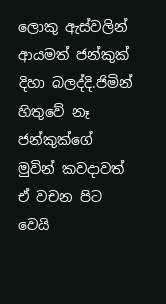ලොකු ඇස්වලින් ආයමත් ජන්කුක් දිහා බලද්දි.ජිමින් හිතුවේ නෑ ජන්කුක්ගේ මුවින් කවදාවත් ඒ වචන පිට වෙයි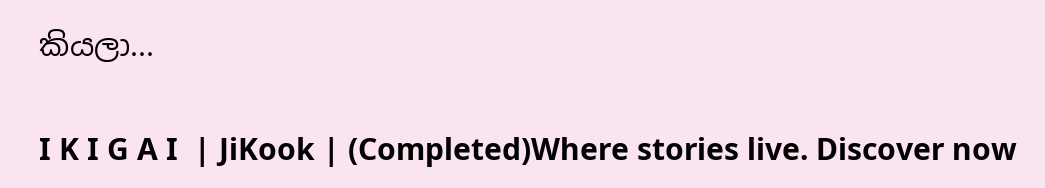කියලා...

I K I G A I  | JiKook | (Completed)Where stories live. Discover now